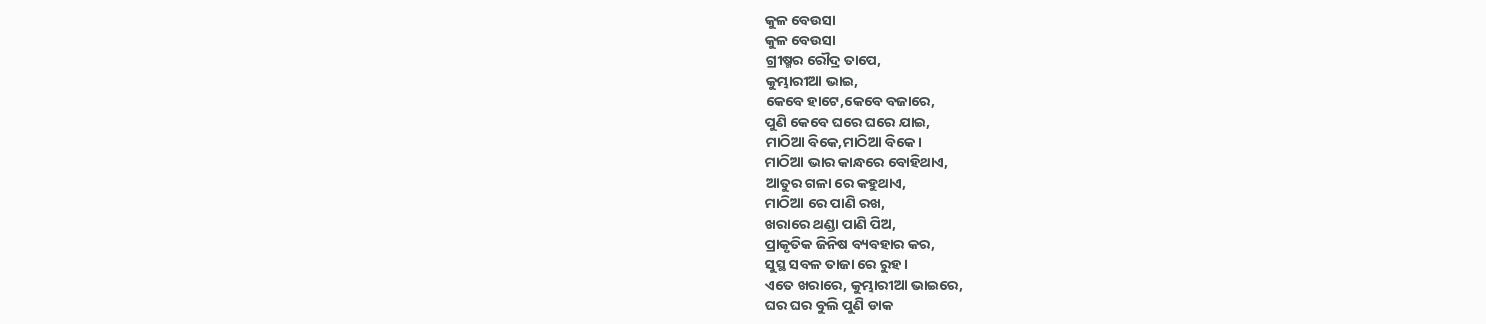କୁଳ ବେଉସା
କୁଳ ବେଉସା
ଗ୍ରୀଷ୍ମର ରୌଦ୍ର ତାପେ,
କୁମ୍ଭାରୀଆ ଭାଇ,
କେବେ ହାଟେ,କେବେ ବଜାରେ,
ପୁଣି କେବେ ଘରେ ଘରେ ଯାଇ,
ମାଠିଆ ବିକେ,ମାଠିଆ ବିକେ।
ମାଠିଆ ଭାର କାନ୍ଧରେ ବୋହିଥାଏ,
ଆତୁର ଗଳା ରେ କହୁଥାଏ,
ମାଠିଆ ରେ ପାଣି ରଖ,
ଖରାରେ ଥଣ୍ଡା ପାଣି ପିଅ,
ପ୍ରାକୃତିକ ଜିନିଷ ବ୍ୟବହାର କର,
ସୁସ୍ଥ ସବଳ ତାଜା ରେ ରୁହ।
ଏତେ ଖରାରେ, କୁମ୍ଭାରୀଆ ଭାଇରେ,
ଘର ଘର ବୁଲି ପୁଣି ଡାକ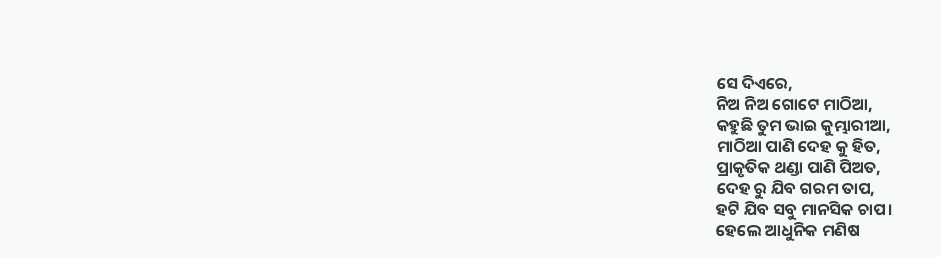ସେ ଦିଏରେ,
ନିଅ ନିଅ ଗୋଟେ ମାଠିଆ,
କହୁଛି ତୁମ ଭାଇ କୁମ୍ଭାରୀଆ,
ମାଠିଆ ପାଣି ଦେହ କୁ ହିତ,
ପ୍ରାକୃତିକ ଥଣ୍ଡା ପାଣି ପିଅତ,
ଦେହ ରୁ ଯିବ ଗରମ ତାପ,
ହଟି ଯିବ ସବୁ ମାନସିକ ଚାପ।
ହେଲେ ଆଧୁନିକ ମଣିଷ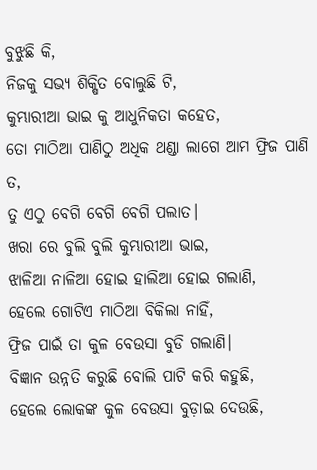ବୁଝୁଛି କି,
ନିଜକୁ ସଭ୍ୟ ଶିକ୍ଷିତ ବୋଲୁଛି ଟି,
କୁମ୍ଭାରୀଆ ଭାଇ କୁ ଆଧୁନିକତା କହେତ,
ତୋ ମାଠିଆ ପାଣିଠୁ ଅଧିକ ଥଣ୍ଡା ଲାଗେ ଆମ ଫ୍ରିଜ ପାଣି ତ,
ତୁ ଏଠୁ ବେଗି ବେଗି ବେଗି ପଲାତ।
ଖରା ରେ ବୁଲି ବୁଲି କୁମ୍ଭାରୀଆ ଭାଇ,
ଝାଳିଆ ନାଳିଆ ହୋଇ ହାଲିଆ ହୋଇ ଗଲାଣି,
ହେଲେ ଗୋଟିଏ ମାଠିଆ ବିକିଲା ନାହିଁ,
ଫ୍ରିଜ ପାଇଁ ତା କୁଳ ବେଉସା ବୁଡି ଗଲାଣି।
ବିଜ୍ଞାନ ଉନ୍ନତି କରୁଛି ବୋଲି ପାଟି କରି କହୁଛି,
ହେଲେ ଲୋକଙ୍କ କୁଳ ବେଉସା ବୁଡ଼ାଇ ଦେଉଛି,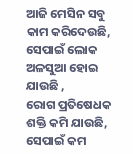ଆଜି ମେସିନ ସବୁ କାମ କରିଦେଉଛି,
ସେପାଇଁ ଲୋକ ଅଳସୁଆ ହୋଇ ଯାଉଛି ,
ରୋଗ ପ୍ରତିଷେଧକ ଶକ୍ତି କମି ଯାଉଛି,
ସେପାଇଁ କମ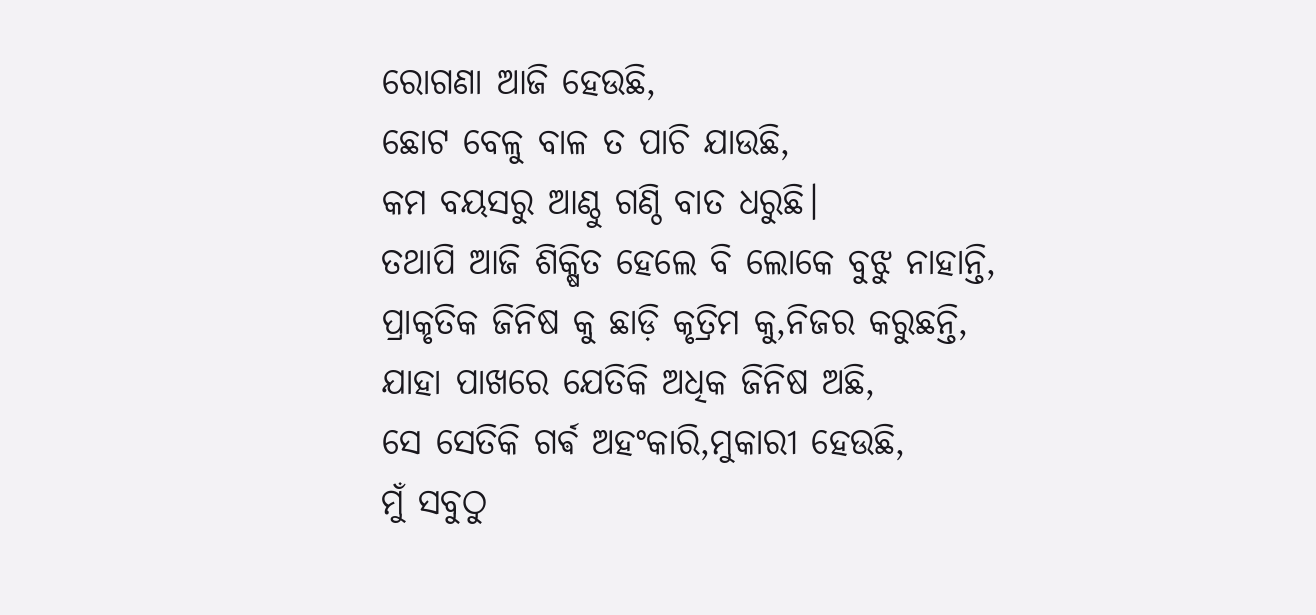ରୋଗଣା ଆଜି ହେଉଛି,
ଛୋଟ ବେଳୁ ବାଳ ତ ପାଚି ଯାଉଛି,
କମ ବୟସରୁ ଆଣ୍ଠୁ ଗଣ୍ଠି ବାତ ଧରୁଛି।
ତଥାପି ଆଜି ଶିକ୍ଷିତ ହେଲେ ବି ଲୋକେ ବୁଝୁ ନାହାନ୍ତି,
ପ୍ରାକୃତିକ ଜିନିଷ କୁ ଛାଡ଼ି କୃତ୍ରିମ କୁ,ନିଜର କରୁଛନ୍ତି,
ଯାହା ପାଖରେ ଯେତିକି ଅଧିକ ଜିନିଷ ଅଛି,
ସେ ସେତିକି ଗର୍ଵ ଅହଂକାରି,ମୁକାରୀ ହେଉଛି,
ମୁଁ ସବୁଠୁ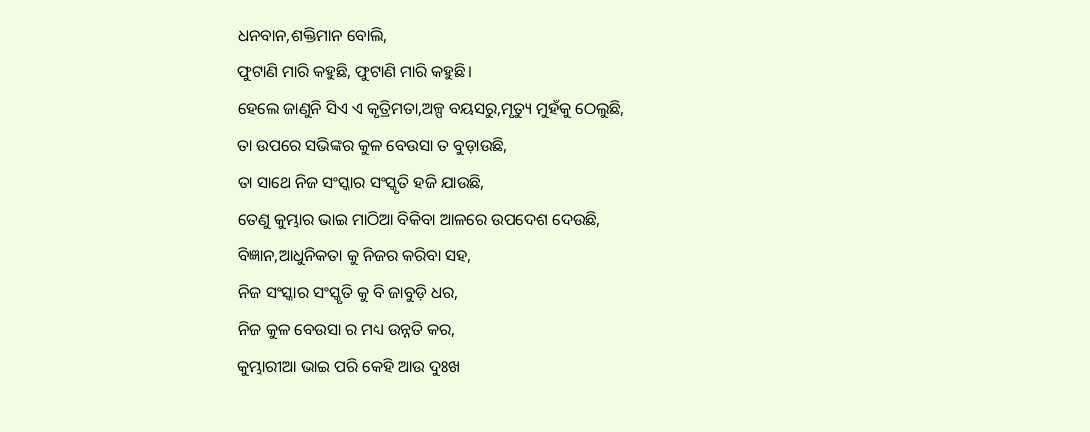ଧନବାନ,ଶକ୍ତିମାନ ବୋଲି,
ଫୁଟାଣି ମାରି କହୁଛି, ଫୁଟାଣି ମାରି କହୁଛି।
ହେଲେ ଜାଣୁନି ସିଏ ଏ କୃତ୍ରିମତା,ଅଳ୍ପ ବୟସରୁ,ମୃତ୍ୟୁ ମୁହଁକୁ ଠେଲୁଛି,
ତା ଉପରେ ସଭିଙ୍କର କୁଳ ବେଉସା ତ ବୁଡ଼ାଉଛି,
ତା ସାଥେ ନିଜ ସଂସ୍କାର ସଂସ୍କୃତି ହଜି ଯାଉଛି,
ତେଣୁ କୁମ୍ଭାର ଭାଇ ମାଠିଆ ବିକିବା ଆଳରେ ଉପଦେଶ ଦେଉଛି,
ବିଜ୍ଞାନ,ଆଧୁନିକତା କୁ ନିଜର କରିବା ସହ,
ନିଜ ସଂସ୍କାର ସଂସ୍କୃତି କୁ ବି ଜାବୁଡ଼ି ଧର,
ନିଜ କୁଳ ବେଉସା ର ମଧ୍ୟ ଉନ୍ନତି କର,
କୁମ୍ଭାରୀଆ ଭାଇ ପରି କେହି ଆଉ ଦୁଃଖ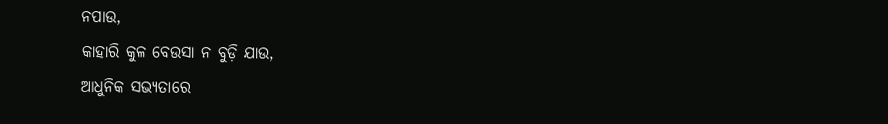ନପାଉ,
କାହାରି କୁଳ ବେଉସା ନ ବୁଡ଼ି ଯାଉ,
ଆଧୁନିକ ସଭ୍ୟତାରେ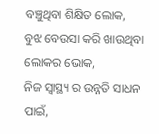ବଞ୍ଚୁଥିବା ଶିକ୍ଷିତ ଲୋକ,
ବୁଝ ବେଉସା କରି ଖାଉଥିବା ଲୋକର ଭୋକ,
ନିଜ ସ୍ୱାସ୍ଥ୍ୟ ର ଉନ୍ନତି ସାଧନ ପାଇଁ,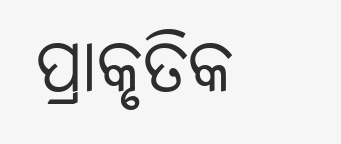ପ୍ରାକୃତିକ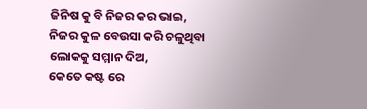ଜିନିଷ କୁ ବି ନିଜର କର ଭାଇ,
ନିଜର କୁଳ ବେଉସା କରି ଚଳୁଥିବା ଲୋକକୁ ସମ୍ମାନ ଦିଅ,
କେତେ କଷ୍ଟ ରେ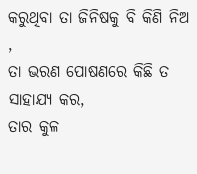କରୁଥିବା ତା ଜିନିଷକୁ ବି କିଣି ନିଅ ,
ତା ଭରଣ ପୋଷଣରେ କିଛି ତ ସାହାଯ୍ୟ କର,
ତାର କୁଳ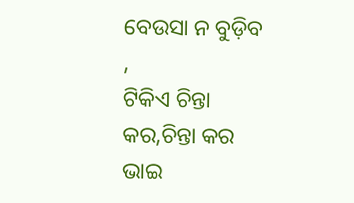ବେଉସା ନ ବୁଡ଼ିବ ,
ଟିକିଏ ଚିନ୍ତା କର,ଚିନ୍ତା କର ଭାଇ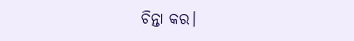ଚିନ୍ତା କର।